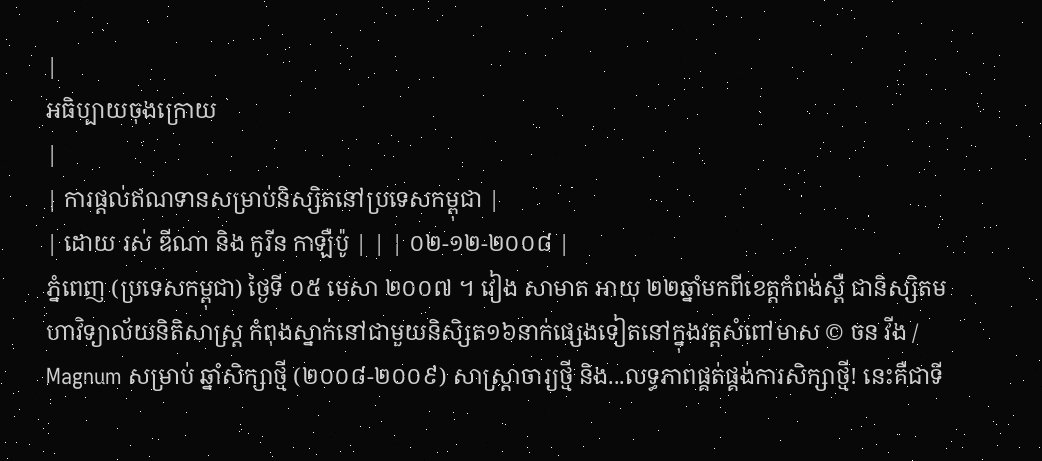|
អធិប្បាយចុងក្រោយ
|
| ការផ្តល់ឥណទានសម្រាប់និស្សិតនៅប្រទេសកម្ពុជា |
| ដោយ រស់ ឌីណា និង កូរីន កាឡឺប៉ូ | | | ០២-១២-២០០៨ |
ភ្នំពេញ (ប្រទេសកម្ពុជា) ថ្ងៃទី ០៥ មេសា ២០០៧ ។ វៀង សាមាត អាយុ ២២ឆ្នាំមកពីខេត្តកំពង់ស្ពឺ ជានិស្សិតមហាវិទ្យាល័យនិតិសាស្រ្ត កំពុងស្នាក់នៅជាមួយនិសិ្សត១៦នាក់ផ្សេងទៀតនៅក្នុងវត្តសំពៅមាស © ចន វីង / Magnum សម្រាប់ ឆ្នាំសិក្សាថ្មី (២០០៨-២០០៩) សាស្រ្តាចារ្យថ្មី និង...លទ្ធភាពផ្គត់ផ្គង់ការសិក្សាថ្មី! នេះគឺជាទី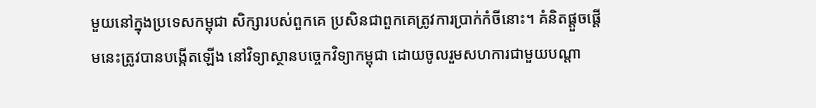មួយនៅក្នុងប្រទេសកម្ពុជា សិក្សារបស់ពួកគេ ប្រសិនជាពួកគេត្រូវការប្រាក់កំចីនោះ។ គំនិតផ្តួចផ្តើមនេះត្រូវបានបង្កើតឡើង នៅវិទ្យាស្ថានបច្ចេកវិទ្យាកម្ពុជា ដោយចូលរួមសហការជាមួយបណ្តា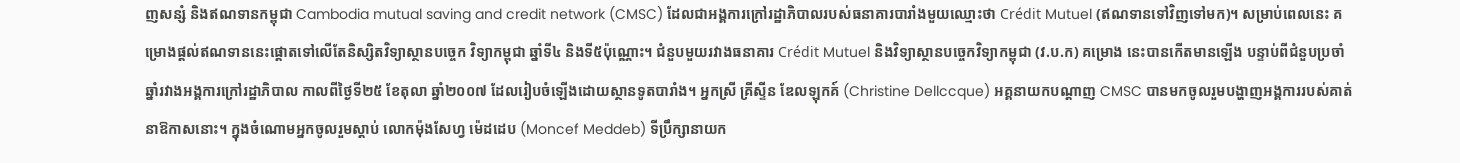ញសន្សំ និងឥណទានកម្ពុជា Cambodia mutual saving and credit network (CMSC) ដែលជាអង្គការក្រៅរដ្ឋាភិបាលរបស់ធនាគារបារាំងមួយឈ្មោះថា Crédit Mutuel (ឥណទានទៅវិញទៅមក)។ សម្រាប់ពេលនេះ គម្រោងផ្តល់ឥណទាននេះផ្តោតទៅលើតែនិស្សិតវិទ្យាស្ថានបច្ចេក វិទ្យាកម្ពុជា ឆ្នាំទី៤ និងទី៥ប៉ុណ្ណោះ។ ជំនួបមួយរវាងធនាគារ Crédit Mutuel និងវិទ្យាស្ថានបច្ចេកវិទ្យាកម្ពុជា (វ.ប.ក) គម្រោង នេះបានកើតមានឡើង បន្ទាប់ពីជំនួបប្រចាំឆ្នាំរវាងអង្គការក្រៅរដ្ឋាភិបាល កាលពីថ្ងៃទី២៥ ខែតុលា ឆ្នាំ២០០៧ ដែលរៀបចំឡើងដោយស្ថានទូតបារាំង។ អ្នកស្រី គ្រីស្ទីន ឌែលឡុកគ៍ (Christine Dellccque) អគ្គនាយកបណ្តាញ CMSC បានមកចូលរួមបង្ហាញអង្គការរបស់គាត់នាឱកាសនោះ។ ក្នុងចំណោមអ្នកចូលរួមស្តាប់ លោកម៉ុងសែហ្វ ម៉េដដេប (Moncef Meddeb) ទីប្រឹក្សានាយក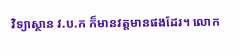វិទ្យាស្ថាន វ.ប.ក ក៏មានវត្តមានផងដែរ។ លោក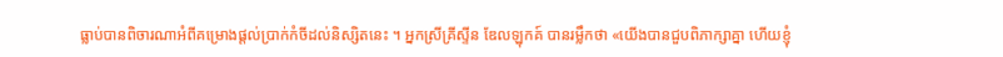ធ្លាប់បានពិចារណាអំពីគម្រោងផ្តល់ប្រាក់កំចីដល់និស្សិតនេះ ។ អ្នកស្រីគ្រីស្ទីន ឌែលឡុកគ៍ បានរម្លឹកថា «យើងបានជួបពិភាក្សាគ្នា ហើយខ្ញុំ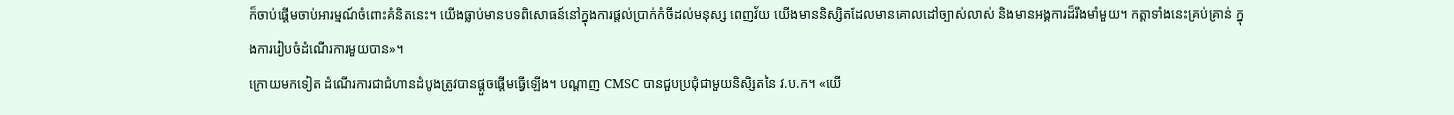ក៏ចាប់ផ្តើមចាប់អារម្មណ៍ចំពោះគំនិតនេះ។ យើងធ្លាប់មានបទពិសោធន៍នៅក្នុងការផ្តល់ប្រាក់កំចីដល់មនុស្ស ពេញវ័យ យើងមាននិស្សិតដែលមានគោលដៅច្បាស់លាស់ និងមានអង្គការដ៏រឹងមាំមួយ។ កត្តាទាំងនេះគ្រប់គ្រាន់ ក្នុងការរៀបចំដំណើរការមួយបាន»។
ក្រោយមកទៀត ដំណើរការជាជំហានដំបូងត្រូវបានផ្តួចផ្តើមធ្វើឡើង។ បណ្តាញ CMSC បានជួបប្រជុំជាមួយនិសិ្សតនៃ វ.ប.ក។ «យើ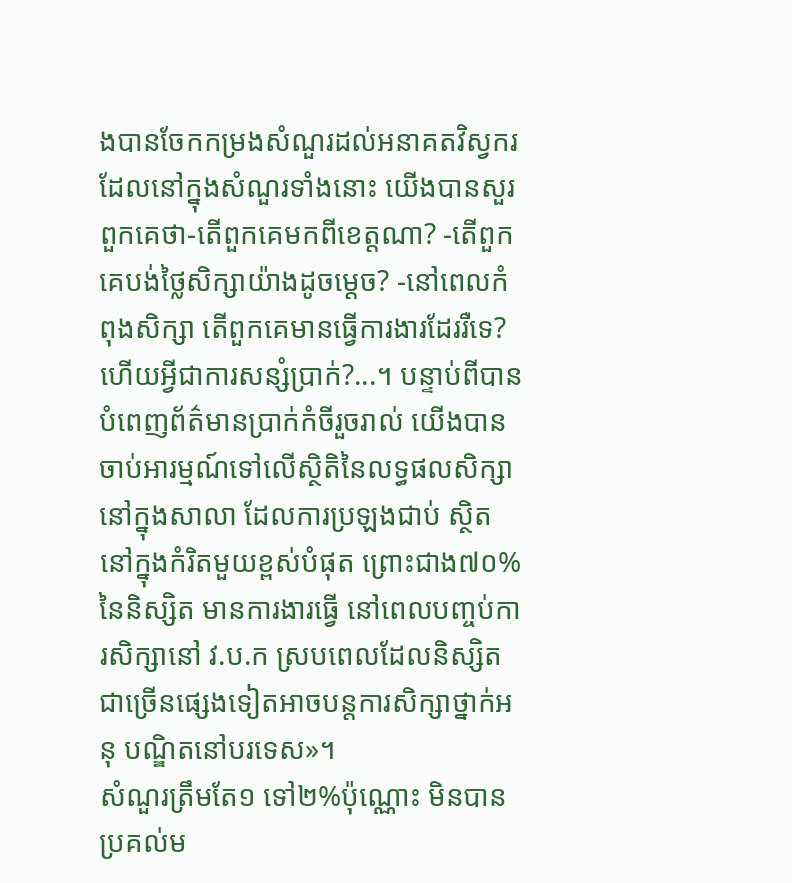ងបានចែកកម្រងសំណួរដល់អនាគតវិស្វករ ដែលនៅក្នុងសំណួរទាំងនោះ យើងបានសួរពួកគេថា-តើពួកគេមកពីខេត្តណា? -តើពួកគេបង់ថ្លៃសិក្សាយ៉ាងដូចម្តេច? -នៅពេលកំពុងសិក្សា តើពួកគេមានធ្វើការងារដែររឺទេ? ហើយអ្វីជាការសន្សំប្រាក់?...។ បន្ទាប់ពីបានបំពេញព័ត៌មានប្រាក់កំចីរួចរាល់ យើងបានចាប់អារម្មណ៍ទៅលើស្ថិតិនៃលទ្ធផលសិក្សានៅក្នុងសាលា ដែលការប្រឡងជាប់ ស្ថិតនៅក្នុងកំរិតមួយខ្ពស់បំផុត ព្រោះជាង៧០%នៃនិស្សិត មានការងារធ្វើ នៅពេលបញ្ចប់ការសិក្សានៅ វ.ប.ក ស្របពេលដែលនិស្សិតជាច្រើនផ្សេងទៀតអាចបន្តការសិក្សាថ្នាក់អនុ បណ្ឌិតនៅបរទេស»។
សំណួរត្រឹមតែ១ ទៅ២%ប៉ុណ្ណោះ មិនបានប្រគល់ម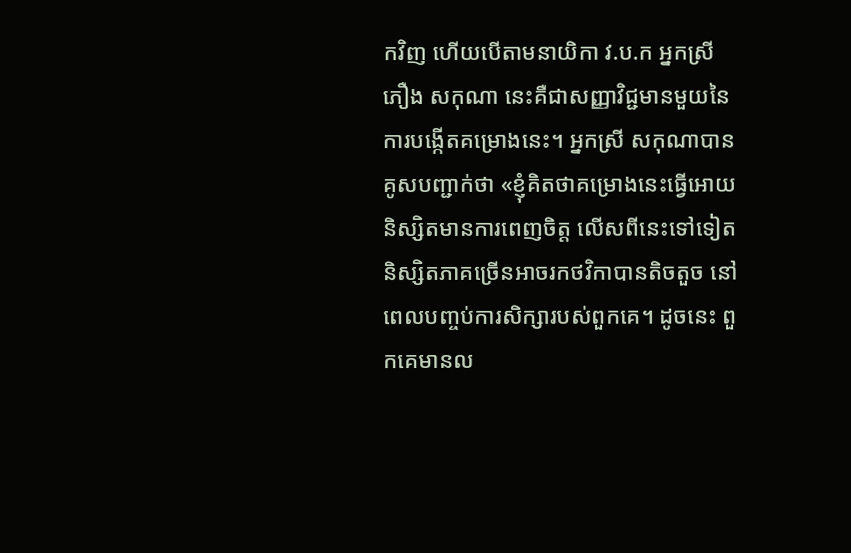កវិញ ហើយបើតាមនាយិកា វ.ប.ក អ្នកស្រី ភឿង សកុណា នេះគឺជាសញ្ញាវិជ្ជមានមួយនៃការបង្កើតគម្រោងនេះ។ អ្នកស្រី សកុណាបានគូសបញ្ជាក់ថា «ខ្ញុំគិតថាគម្រោងនេះធ្វើអោយនិស្សិតមានការពេញចិត្ត លើសពីនេះទៅទៀត និស្សិតភាគច្រើនអាចរកថវិកាបានតិចតួច នៅពេលបញ្ចប់ការសិក្សារបស់ពួកគេ។ ដូចនេះ ពួកគេមានល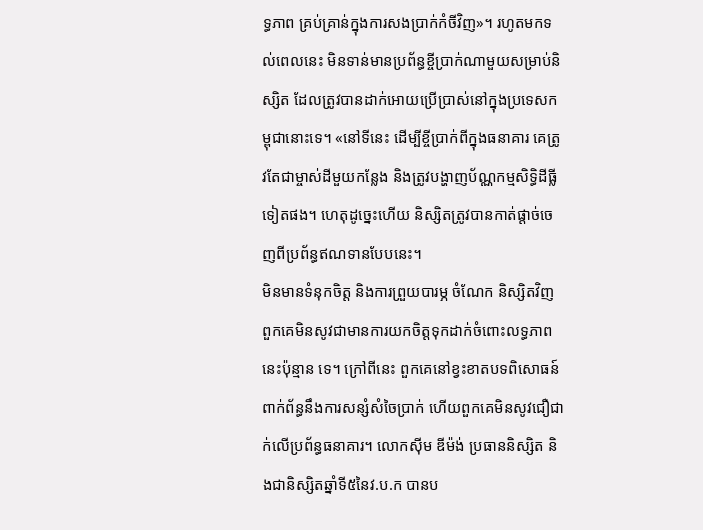ទ្ធភាព គ្រប់គ្រាន់ក្នុងការសងប្រាក់កំចីវិញ»។ រហូតមកទល់ពេលនេះ មិនទាន់មានប្រព័ន្ធខ្ចីប្រាក់ណាមួយសម្រាប់និស្សិត ដែលត្រូវបានដាក់អោយប្រើប្រាស់នៅក្នុងប្រទេសកម្ពុជានោះទេ។ «នៅទីនេះ ដើម្បីខ្ចីប្រាក់ពីក្នុងធនាគារ គេត្រូវតែជាម្ចាស់ដីមួយកន្លែង និងត្រូវបង្ហាញប័ណ្ណកម្មសិទ្ធិដីធ្លីទៀតផង។ ហេតុដូច្នេះហើយ និស្សិតត្រូវបានកាត់ផ្តាច់ចេញពីប្រព័ន្ធឥណទានបែបនេះ។
មិនមានទំនុកចិត្ត និងការព្រួយបារម្ភ ចំណែក និស្សិតវិញ ពួកគេមិនសូវជាមានការយកចិត្តទុកដាក់ចំពោះលទ្ធភាពនេះប៉ុន្មាន ទេ។ ក្រៅពីនេះ ពួកគេនៅខ្វះខាតបទពិសោធន៍ ពាក់ព័ន្ធនឹងការសន្សំសំចៃប្រាក់ ហើយពួកគេមិនសូវជឿជាក់លើប្រព័ន្ធធនាគារ។ លោកស៊ីម ឌីម៉ង់ ប្រធាននិស្សិត និងជានិស្សិតឆ្នាំទី៥នៃវ.ប.ក បានប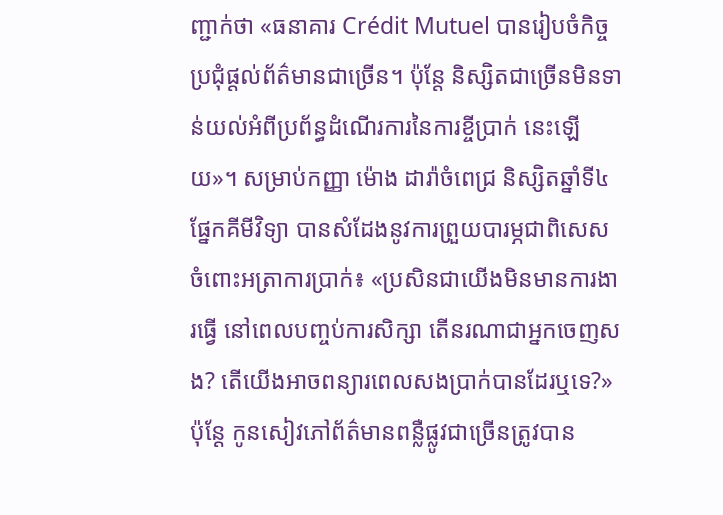ញ្ជាក់ថា «ធនាគារ Crédit Mutuel បានរៀបចំកិច្ចប្រជុំផ្តល់ព័ត៌មានជាច្រើន។ ប៉ុន្តែ និស្សិតជាច្រើនមិនទាន់យល់អំពីប្រព័ន្ធដំណើរការនៃការខ្ចីប្រាក់ នេះឡើយ»។ សម្រាប់កញ្ញា ម៉ោង ដារ៉ាចំពេជ្រ និស្សិតឆ្នាំទី៤ ផ្នែកគីមីវិទ្យា បានសំដែងនូវការព្រួយបារម្ភជាពិសេសចំពោះអត្រាការប្រាក់៖ «ប្រសិនជាយើងមិនមានការងារធ្វើ នៅពេលបញ្ចប់ការសិក្សា តើនរណាជាអ្នកចេញសង? តើយើងអាចពន្យារពេលសងប្រាក់បានដែរឬទេ?» ប៉ុន្តែ កូនសៀវភៅព័ត៌មានពន្លឺផ្លូវជាច្រើនត្រូវបាន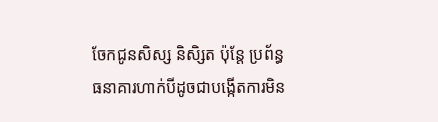ចែកជូនសិស្ស និសិ្សត ប៉ុន្តែ ប្រព័ន្ធធនាគារហាក់បីដូចជាបង្កើតការមិន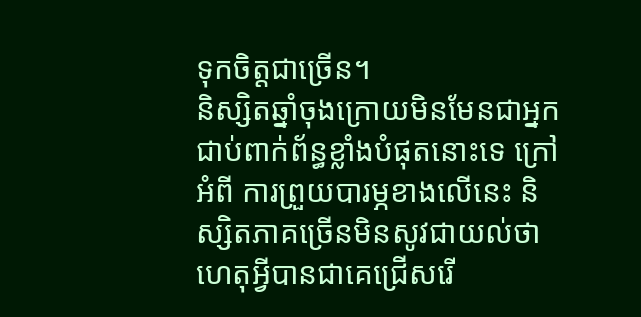ទុកចិត្តជាច្រើន។
និស្សិតឆ្នាំចុងក្រោយមិនមែនជាអ្នកជាប់ពាក់ព័ន្ធខ្លាំងបំផុតនោះទេ ក្រៅអំពី ការព្រួយបារម្ភខាងលើនេះ និស្សិតភាគច្រើនមិនសូវជាយល់ថាហេតុអ្វីបានជាគេជ្រើសរើ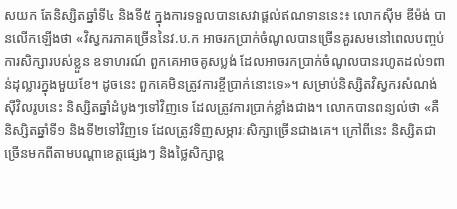សយក តែនិស្សិតឆ្នាំទី៤ និងទី៥ ក្នុងការទទួលបានសេវាផ្តល់ឥណទាននេះ៖ លោកស៊ីម ឌីម៉ង់ បានលើកឡើងថា «វិស្វករភាគច្រើននៃវ.ប.ក អាចរកប្រាក់ចំណូលបានច្រើនគួរសមនៅពេលបញ្ចប់ការសិក្សារបស់ខ្លួន ឧទាហរណ៍ ពួកគេអាចគូសប្លង់ ដែលអាចរកប្រាក់ចំណូលបានរហូតដល់១ពាន់ដុល្លារក្នុងមួយខែ។ ដូចនេះ ពួកគេមិនត្រូវការខ្ចីប្រាក់នោះទេ»។ សម្រាប់និស្សិតវិស្វករសំណង់ស៊ីវិលរូបនេះ និស្សិតឆ្នាំដំបូងៗទៅវិញទេ ដែលត្រូវការប្រាក់ខ្លាំងជាង។ លោកបានពន្យល់ថា «គឺនិស្សិតឆ្នាំទី១ និងទី២ទៅវិញទេ ដែលត្រូវទិញសម្ភារៈសិក្សាច្រើនជាងគេ។ ក្រៅពីនេះ និស្សិតជាច្រើនមកពីតាមបណ្តាខេត្តផ្សេងៗ និងថ្លៃសិក្សាខ្ព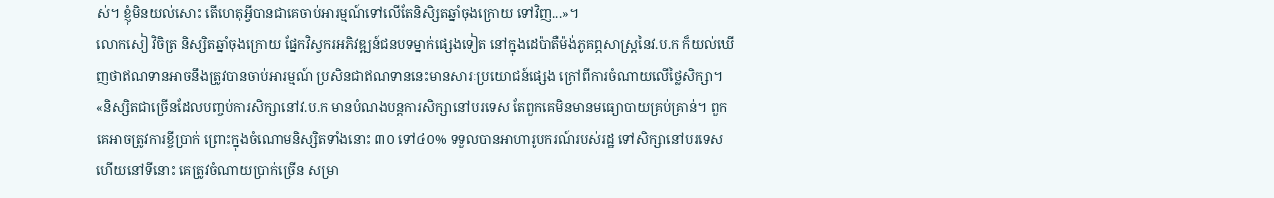ស់។ ខ្ញុំមិនយល់សោះ តើហេតុអ្វីបានជាគេចាប់អារម្មណ៍ទៅលើតែនិសិ្សតឆ្នាំចុងក្រោយ ទៅវិញ...»។
លោកសៀ វិចិត្រ និស្សិតឆ្នាំចុងក្រោយ ផ្នែកវិស្វករអភិវឌ្ឍន៍ជនបទម្នាក់ផ្សេងទៀត នៅក្នុងដេប៉ាតឺម៉ង់ភូគព្ភសាស្រ្តនៃវ.ប.ក ក៏យល់ឃើញថាឥណទានអាចនឹងត្រូវបានចាប់អារម្មណ៍ ប្រសិនជាឥណទាននេះមានសារៈប្រយោជន៍ផ្សេង ក្រៅពីការចំណាយលើថ្លៃសិក្សា។ «និស្សិតជាច្រើនដែលបញ្ចប់ការសិក្សានៅវ.ប.ក មានបំណងបន្តការសិក្សានៅបរទេស តែពួកគេមិនមានមធ្យោបាយគ្រប់គ្រាន់។ ពួកគេអាចត្រូវការខ្ចីប្រាក់ ព្រោះក្នុងចំណោមនិស្សិតទាំងនោះ ៣០ ទៅ៤០% ទទួលបានអាហារូបករណ៍របស់រដ្ឋ ទៅសិក្សានៅបរទេស ហើយនៅទីនោះ គេត្រូវចំណាយប្រាក់ច្រើន សម្រា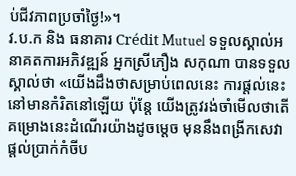ប់ជីវភាពប្រចាំថ្ងៃ!»។
វ.ប.ក និង ធនាគារ Crédit Mutuel ទទួលស្គាល់អនាគតការអភិវឌ្ឍន៍ អ្នកស្រីភឿង សកុណា បានទទួលស្គាល់ថា «យើងដឹងថាសម្រាប់ពេលនេះ ការផ្តល់នេះនៅមានកំរិតនៅឡើយ ប៉ុន្តែ យើងត្រូវរង់ចាំមើលថាតើគម្រោងនេះដំណើរយ៉ាងដូចម្តេច មុននឹងពង្រីកសេវាផ្តល់ប្រាក់កំចីប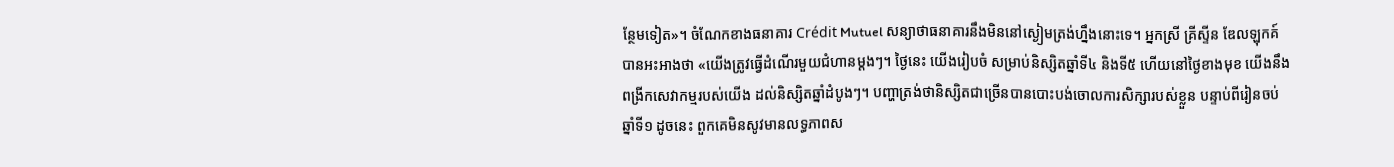ន្ថែមទៀត»។ ចំណែកខាងធនាគារ Crédit Mutuel សន្យាថាធនាគារនឹងមិននៅស្ងៀមត្រង់ហ្នឹងនោះទេ។ អ្នកស្រី គ្រីស្ទីន ឌែលឡុកគ៍ បានអះអាងថា «យើងត្រូវធ្វើដំណើរមួយជំហានម្តងៗ។ ថ្ងៃនេះ យើងរៀបចំ សម្រាប់និស្សិតឆ្នាំទី៤ និងទី៥ ហើយនៅថ្ងៃខាងមុខ យើងនឹងពង្រីកសេវាកម្មរបស់យើង ដល់និស្សិតឆ្នាំដំបូងៗ។ បញ្ហាត្រង់ថានិស្សិតជាច្រើនបានបោះបង់ចោលការសិក្សារបស់ខ្លួន បន្ទាប់ពីរៀនចប់ឆ្នាំទី១ ដូចនេះ ពួកគេមិនសូវមានលទ្ធភាពស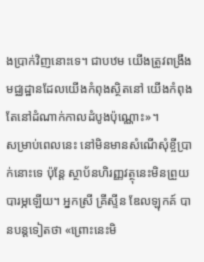ងប្រាក់វិញនោះទេ។ ជាបឋម យើងត្រូវពង្រឹងមជ្ឈដ្ឋានដែលយើងកំពុងស្ថិតនៅ យើងកំពុងតែនៅដំណាក់កាលដំបូងប៉ុណ្ណោះ»។
សម្រាប់ពេលនេះ នៅមិនមានសំណើសុំខ្ចីប្រាក់នោះទេ ប៉ុន្តែ ស្ថាប័នហិរញ្ញវត្ថុនេះមិនព្រួយបារម្ភឡើយ។ អ្នកស្រី គ្រីស្ទីន ឌែលឡុកគ៍ បានបន្តទៀតថា «ព្រោះនេះមិ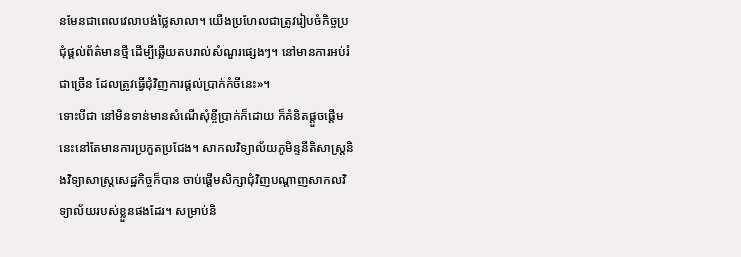នមែនជាពេលវេលាបង់ថ្លៃសាលា។ យើងប្រហែលជាត្រូវរៀបចំកិច្ចប្រជុំផ្តល់ព័ត៌មានថ្មី ដើម្បីឆ្លើយតបរាល់សំណួរផ្សេងៗ។ នៅមានការអប់រំជាច្រើន ដែលត្រូវធ្វើជុំវិញការផ្តល់ប្រាក់កំចីនេះ»។
ទោះបីជា នៅមិនទាន់មានសំណើសុំខ្ចីប្រាក់ក៏ដោយ ក៏គំនិតផ្តួចផ្តើមនេះនៅតែមានការប្រកួតប្រជែង។ សាកលវិទ្យាល័យភូមិន្ទនីតិសាស្រ្តនិងវិទ្យាសាស្រ្តសេដ្ឋកិច្ចក៏បាន ចាប់ផ្តើមសិក្សាជុំវិញបណ្តាញសាកលវិទ្យាល័យរបស់ខ្លួនផងដែរ។ សម្រាប់និ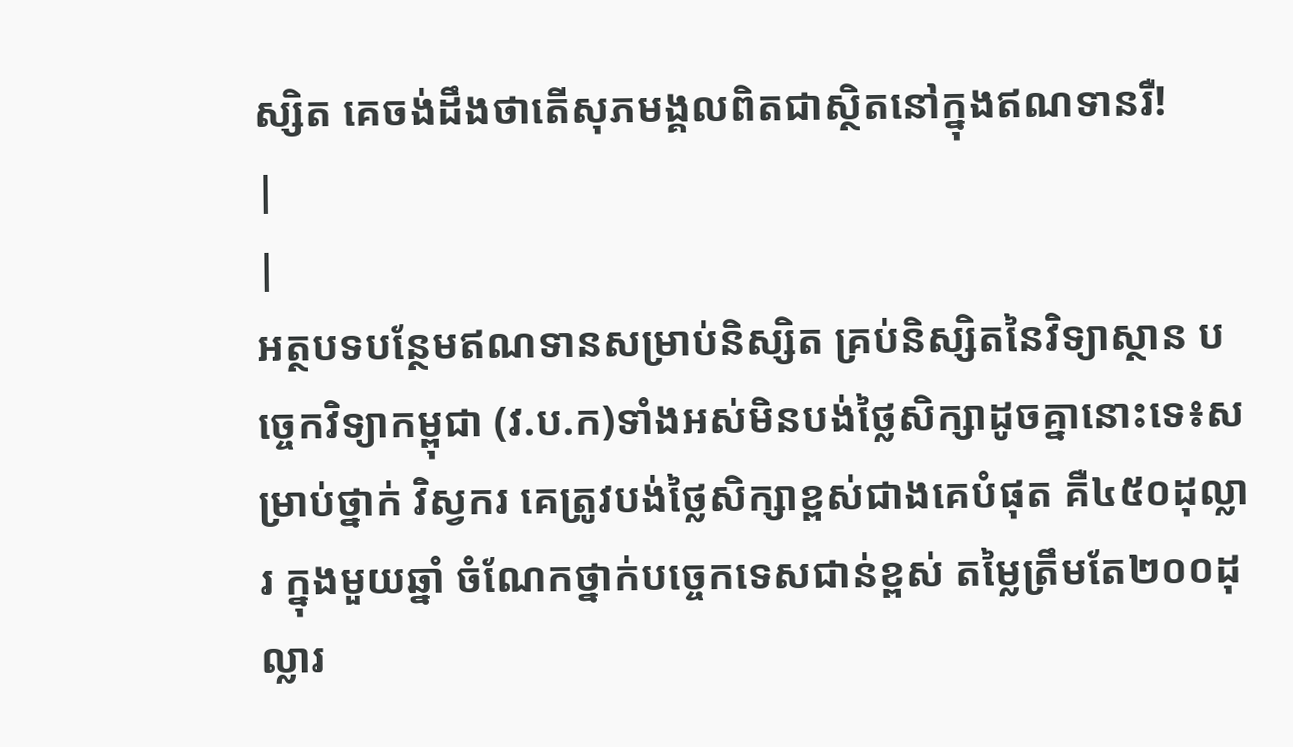ស្សិត គេចង់ដឹងថាតើសុភមង្គលពិតជាស្ថិតនៅក្នុងឥណទានរឺ!
|
|
អត្ថបទបន្ថែមឥណទានសម្រាប់និស្សិត គ្រប់និស្សិតនៃវិទ្យាស្ថាន បច្ចេកវិទ្យាកម្ពុជា (វ.ប.ក)ទាំងអស់មិនបង់ថ្លៃសិក្សាដូចគ្នានោះទេ៖សម្រាប់ថ្នាក់ វិស្វករ គេត្រូវបង់ថ្លៃសិក្សាខ្ពស់ជាងគេបំផុត គឺ៤៥០ដុល្លារ ក្នុងមួយឆ្នាំ ចំណែកថ្នាក់បច្ចេកទេសជាន់ខ្ពស់ តម្លៃត្រឹមតែ២០០ដុល្លារ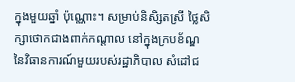ក្នុងមួយឆ្នាំ ប៉ុណ្ណោះ។ សម្រាប់និសិ្សតស្រី ថ្លៃសិក្សាថោកជាងពាក់កណ្តាល នៅក្នុងក្របខ័ណ្ឌនៃវិធានការណ៍មួយរបស់រដ្ឋាភិបាល សំដៅជ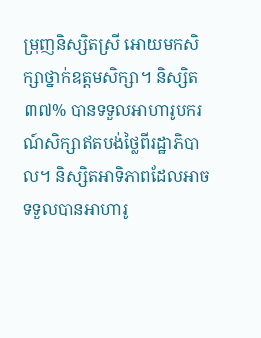ម្រុញនិស្សិតស្រី អោយមកសិក្សាថ្នាក់ឧត្តមសិក្សា។ និស្សិត៣៧% បានទទួលអាហារូបករណ៍សិក្សាឥតបង់ថ្លៃពីរដ្ឋាភិបាល។ និស្សិតអាទិភាពដែលអាចទទួលបានអាហារូ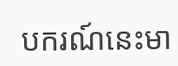បករណ៍នេះមា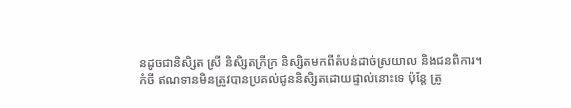នដូចជានិសិ្សត ស្រី និសិ្សតក្រីក្រ និស្សិតមកពីតំបន់ដាច់ស្រយាល និងជនពិការ។
កំចី ឥណទានមិនត្រូវបានប្រគល់ជូននិសិ្សតដោយផ្ទាល់នោះទេ ប៉ុន្តែ ត្រូ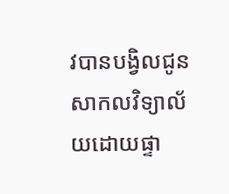វបានបង្វិលជូនសាកលវិទ្យាល័យដោយផ្ទា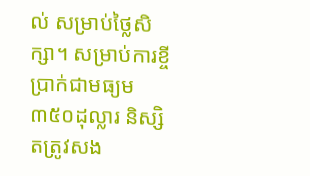ល់ សម្រាប់ថ្លៃសិក្សា។ សម្រាប់ការខ្ចីប្រាក់ជាមធ្យម៣៥០ដុល្លារ និស្សិតត្រូវសង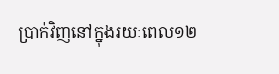ប្រាក់វិញនៅក្នុងរយៈពេល១២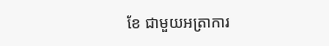ខែ ជាមួយអត្រាការ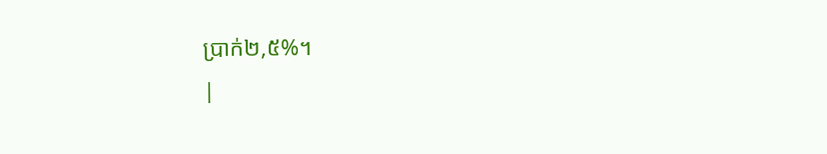ប្រាក់២,៥%។
|